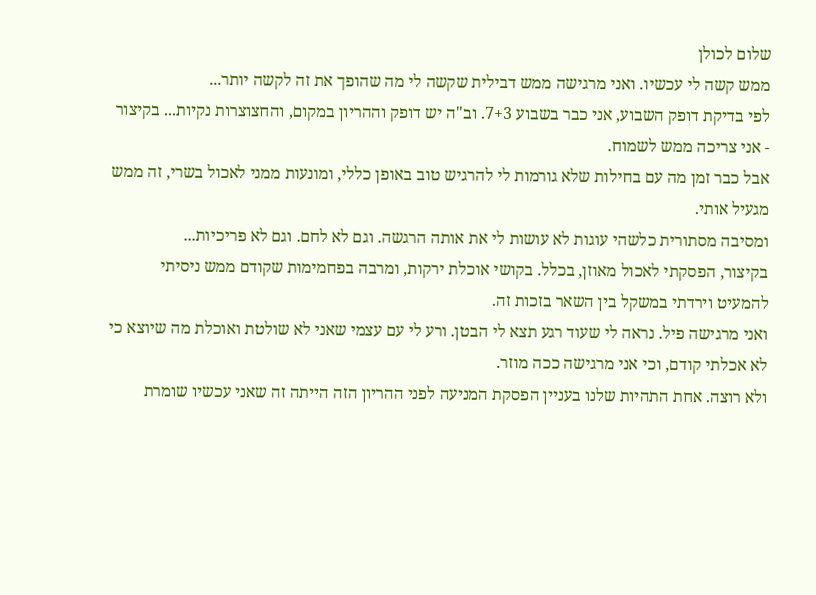שלום לכולן
ממש קשה לי עכשיו. ואני מרגישה ממש דבילית שקשה לי מה שהופך את זה לקשה יותר...
לפי בדיקת דופק השבוע, אני כבר בשבוע 7+3. וב"ה יש דופק וההריון במקום, והחצוצרות נקיות... בקיצור - אני צריכה ממש לשמוח.
אבל כבר זמן מה עם בחילות שלא גורמות לי להרגיש טוב באופן כללי, ומונעות ממני לאכול בשרי, זה ממש מגעיל אותי.
ומסיבה מסתורית כלשהי עוגות לא עושות לי את אותה הרגשה. וגם לא לחם. וגם לא פריכיות...
בקיצור, הפסקתי לאכול מאוזן, בכלל. בקושי אוכלת ירקות, ומרבה בפחמימות שקודם ממש ניסיתי להמעיט וירדתי במשקל בין השאר בזכות זה.
ואני מרגישה פיל. נראה לי שעוד רגע תצא לי הבטן. ורע לי עם עצמי שאני לא שולטת ואוכלת מה שיוצא כי לא אכלתי קודם, וכי אני מרגישה ככה מוזר.
ולא רוצה. אחת התהיות שלנו בעניין הפסקת המניעה לפני ההריון הזה הייתה זה שאני עכשיו שומרת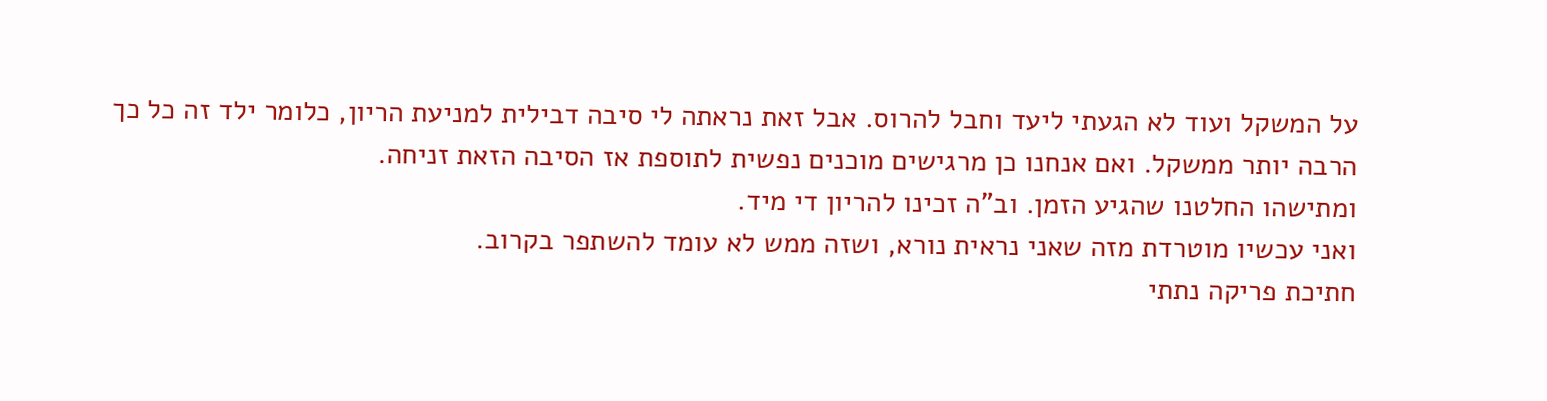על המשקל ועוד לא הגעתי ליעד וחבל להרוס. אבל זאת נראתה לי סיבה דבילית למניעת הריון, כלומר ילד זה כל כך הרבה יותר ממשקל. ואם אנחנו כן מרגישים מוכנים נפשית לתוספת אז הסיבה הזאת זניחה.
ומתישהו החלטנו שהגיע הזמן. וב"ה זכינו להריון די מיד.
ואני עכשיו מוטרדת מזה שאני נראית נורא, ושזה ממש לא עומד להשתפר בקרוב.
חתיכת פריקה נתתי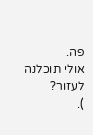פה.
אולי תוכלנה לעזור?
).